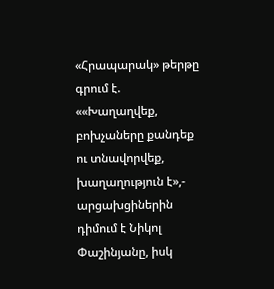«Հրապարակ» թերթը գրում է. ««Խաղաղվեք, բոխչաները քանդեք ու տնավորվեք, խաղաղություն է»,- արցախցիներին դիմում է Նիկոլ Փաշինյանը, իսկ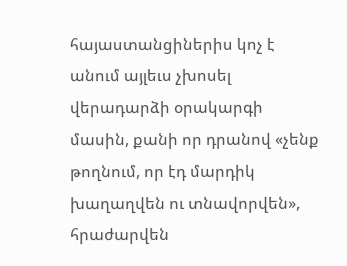հայաստանցիներիս կոչ է անում այլեւս չխոսել վերադարձի օրակարգի մասին, քանի որ դրանով «չենք թողնում, որ էդ մարդիկ խաղաղվեն ու տնավորվեն», հրաժարվեն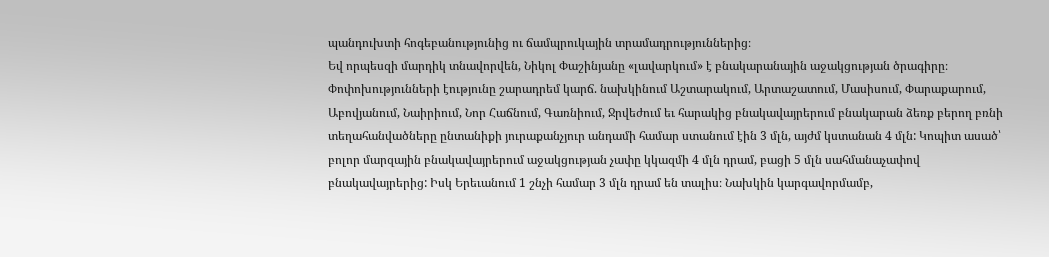պանդուխտի հոգեբանությունից ու ճամպրուկային տրամադրություններից։
Եվ որպեսզի մարդիկ տնավորվեն, Նիկոլ Փաշինյանը «լավարկում» է բնակարանային աջակցության ծրագիրը։ Փոփոխությունների էությունը շարադրեմ կարճ. նախկինում Աշտարակում, Արտաշատում, Մասիսում, Փարաքարում, Աբովյանում, Նաիրիում, Նոր Հաճնում, Գառնիում, Ջրվեժում եւ հարակից բնակավայրերում բնակարան ձեռք բերող բռնի տեղահանվածները ընտանիքի յուրաքանչյուր անդամի համար ստանում էին 3 մլն, այժմ կստանան 4 մլն: Կոպիտ ասած՝ բոլոր մարզային բնակավայրերում աջակցության չափը կկազմի 4 մլն դրամ, բացի 5 մլն սահմանաչափով բնակավայրերից: Իսկ Երեւանում 1 շնչի համար 3 մլն դրամ են տալիս։ Նախկին կարգավորմամբ,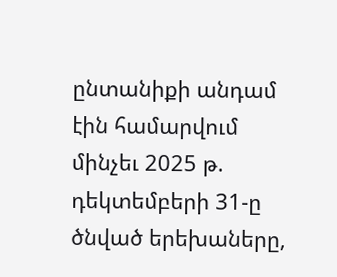ընտանիքի անդամ էին համարվում մինչեւ 2025 թ. դեկտեմբերի 31-ը ծնված երեխաները,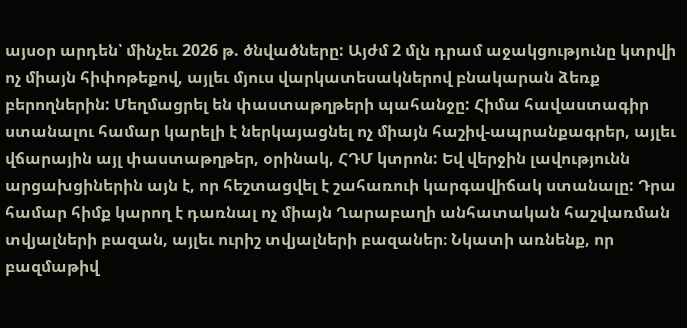այսօր արդեն՝ մինչեւ 2026 թ. ծնվածները: Այժմ 2 մլն դրամ աջակցությունը կտրվի ոչ միայն հիփոթեքով, այլեւ մյուս վարկատեսակներով բնակարան ձեռք բերողներին: Մեղմացրել են փաստաթղթերի պահանջը: Հիմա հավաստագիր ստանալու համար կարելի է ներկայացնել ոչ միայն հաշիվ-ապրանքագրեր, այլեւ վճարային այլ փաստաթղթեր, օրինակ, ՀԴՄ կտրոն: Եվ վերջին լավությունն արցախցիներին այն է, որ հեշտացվել է շահառուի կարգավիճակ ստանալը: Դրա համար հիմք կարող է դառնալ ոչ միայն Ղարաբաղի անհատական հաշվառման տվյալների բազան, այլեւ ուրիշ տվյալների բազաներ։ Նկատի առնենք, որ բազմաթիվ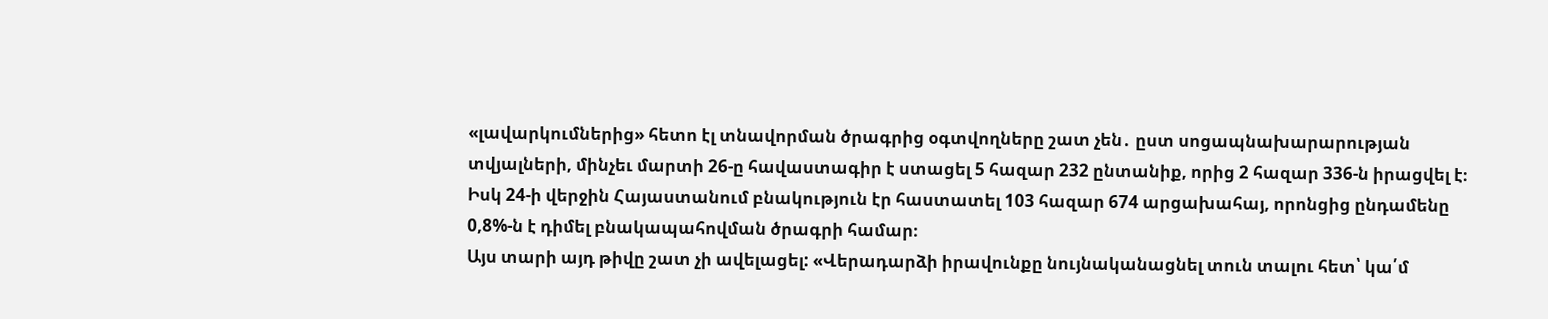«լավարկումներից» հետո էլ տնավորման ծրագրից օգտվողները շատ չեն․ ըստ սոցապնախարարության տվյալների, մինչեւ մարտի 26-ը հավաստագիր է ստացել 5 հազար 232 ընտանիք, որից 2 հազար 336-ն իրացվել է։ Իսկ 24-ի վերջին Հայաստանում բնակություն էր հաստատել 103 հազար 674 արցախահայ, որոնցից ընդամենը 0,8%-ն է դիմել բնակապահովման ծրագրի համար։
Այս տարի այդ թիվը շատ չի ավելացել: «Վերադարձի իրավունքը նույնականացնել տուն տալու հետ՝ կա՛մ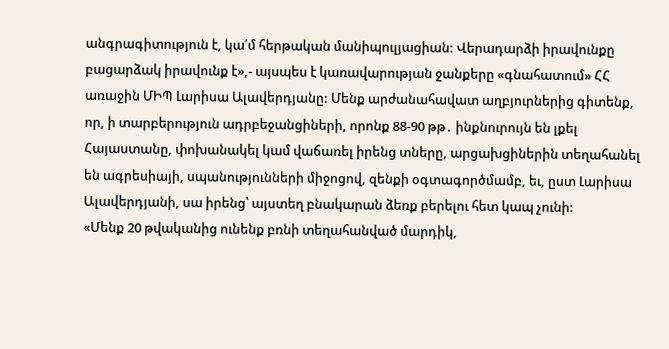անգրագիտություն է, կա՛մ հերթական մանիպուլյացիան: Վերադարձի իրավունքը բացարձակ իրավունք է»,- այսպես է կառավարության ջանքերը «գնահատում» ՀՀ առաջին ՄԻՊ Լարիսա Ալավերդյանը: Մենք արժանահավատ աղբյուրներից գիտենք, որ, ի տարբերություն ադրբեջանցիների, որոնք 88-90 թթ․ ինքնուրույն են լքել Հայաստանը, փոխանակել կամ վաճառել իրենց տները, արցախցիներին տեղահանել են ագրեսիայի, սպանությունների միջոցով, զենքի օգտագործմամբ, եւ, ըստ Լարիսա Ալավերդյանի, սա իրենց՝ այստեղ բնակարան ձեռք բերելու հետ կապ չունի:
«Մենք 20 թվականից ունենք բռնի տեղահանված մարդիկ,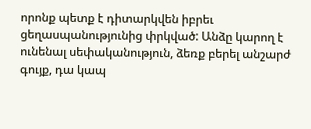որոնք պետք է դիտարկվեն իբրեւ ցեղասպանությունից փրկված: Անձը կարող է ունենալ սեփականություն, ձեռք բերել անշարժ գույք, դա կապ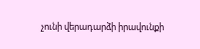չունի վերադարձի իրավունքի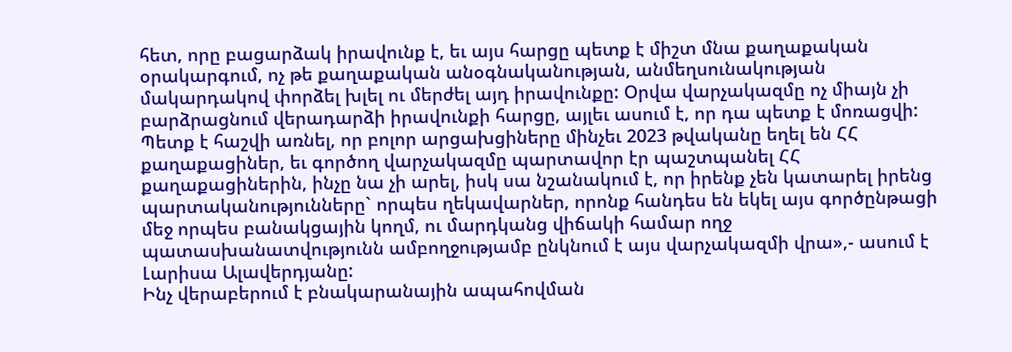հետ, որը բացարձակ իրավունք է, եւ այս հարցը պետք է միշտ մնա քաղաքական օրակարգում, ոչ թե քաղաքական անօգնականության, անմեղսունակության մակարդակով փորձել խլել ու մերժել այդ իրավունքը: Օրվա վարչակազմը ոչ միայն չի բարձրացնում վերադարձի իրավունքի հարցը, այլեւ ասում է, որ դա պետք է մոռացվի: Պետք է հաշվի առնել, որ բոլոր արցախցիները մինչեւ 2023 թվականը եղել են ՀՀ քաղաքացիներ, եւ գործող վարչակազմը պարտավոր էր պաշտպանել ՀՀ քաղաքացիներին, ինչը նա չի արել, իսկ սա նշանակում է, որ իրենք չեն կատարել իրենց պարտականությունները` որպես ղեկավարներ, որոնք հանդես են եկել այս գործընթացի մեջ որպես բանակցային կողմ, ու մարդկանց վիճակի համար ողջ պատասխանատվությունն ամբողջությամբ ընկնում է այս վարչակազմի վրա»,- ասում է Լարիսա Ալավերդյանը:
Ինչ վերաբերում է բնակարանային ապահովման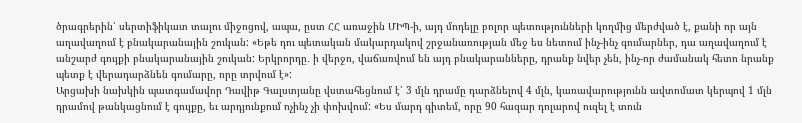ծրագրերին՝ սերտիֆիկատ տալու միջոցով, ապա, ըստ ՀՀ առաջին ՄԻՊ-ի, այդ մոդելը բոլոր պետությունների կողմից մերժված է, քանի որ այն աղավաղում է բնակարանային շուկան: «Եթե դու պետական մակարդակով շրջանառության մեջ ես նետում ինչ-ինչ գումարներ, դա աղավաղում է անշարժ գույքի բնակարանային շուկան: Երկրորդը․ ի վերջո, վաճառվում են այդ բնակարանները, դրանք նվեր չեն, ինչ-որ ժամանակ հետո նրանք պետք է վերադարձնեն գումարը, որը տրվում է»:
Արցախի նախկին պատգամավոր Դավիթ Գալստյանը վստահեցնում է՝ 3 մլն դրամը դարձնելով 4 մլն, կառավարությունն ավտոմատ կերպով 1 մլն դրամով թանկացնում է գույքը, եւ արդյունքում ոչինչ չի փոխվում: «Ես մարդ գիտեմ, որը 90 հազար դոլարով ուզել է տուն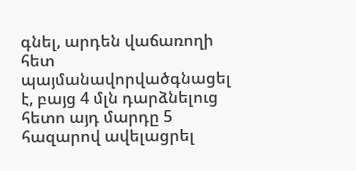գնել, արդեն վաճառողի հետ պայմանավորվածգնացել է, բայց 4 մլն դարձնելուց հետո այդ մարդը 5 հազարով ավելացրել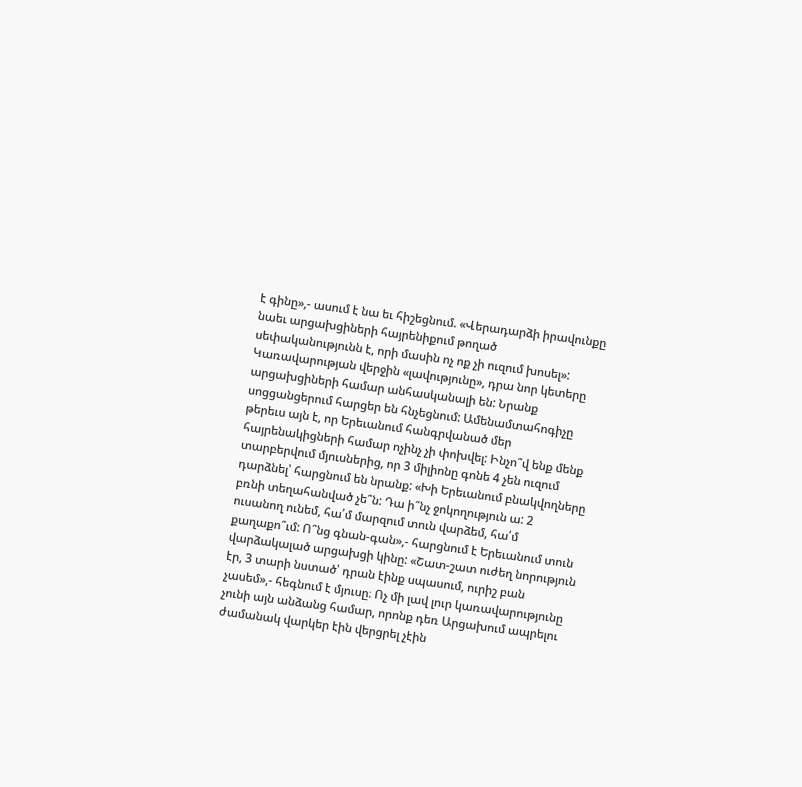է գինը»,- ասում է նա եւ հիշեցնում. «Վերադարձի իրավունքը նաեւ արցախցիների հայրենիքում թողած սեփականությունն է, որի մասին ոչ ոք չի ուզում խոսել»:
Կառավարության վերջին «լավությունը», դրա նոր կետերը արցախցիների համար անհասկանալի են: Նրանք սոցցանցերում հարցեր են հնչեցնում: Ամենամտահոգիչը թերեւս այն է, որ Երեւանում հանգրվանած մեր հայրենակիցների համար ոչինչ չի փոխվել: Ինչո՞վ ենք մենք տարբերվում մյուսներից, որ 3 միլիոնը գոնե 4 չեն ուզում դարձնել՝ հարցնում են նրանք: «Խի Երեւանում բնակվողները բռնի տեղահանված չե՞ն: Դա ի՞նչ ջոկողություն ա: 2 ուսանող ունեմ, հա՛մ մարզում տուն վարձեմ, հա՛մ քաղաքո՞ւմ: Ո՞նց գնան-գան»,- հարցնում է Երեւանում տուն վարձակալած արցախցի կինը: «Շատ-շատ ուժեղ նորություն էր, 3 տարի նստած՝ դրան էինք սպասում, ուրիշ բան չասեմ»,- հեգնում է մյուսը։ Ոչ մի լավ լուր կառավարությունը չունի այն անձանց համար, որոնք դեռ Արցախում ապրելու ժամանակ վարկեր էին վերցրել չէին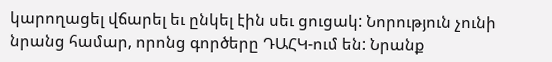կարողացել վճարել եւ ընկել էին սեւ ցուցակ: Նորություն չունի նրանց համար, որոնց գործերը ԴԱՀԿ-ում են: Նրանք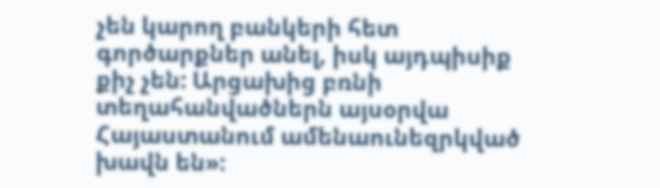չեն կարող բանկերի հետ գործարքներ անել, իսկ այդպիսիք քիչ չեն: Արցախից բռնի տեղահանվածներն այսօրվա Հայաստանում ամենաունեզրկված խավն են»: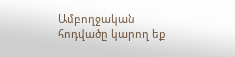Ամբողջական հոդվածը կարող եք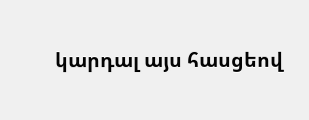կարդալ այս հասցեով